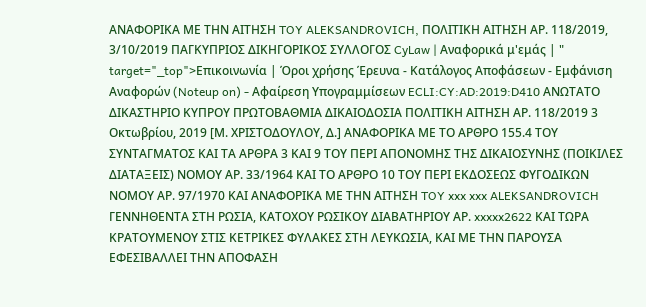ΑΝΑΦΟΡΙΚΑ ΜΕ ΤΗΝ ΑΙΤΗΣΗ TOY ALEKSANDROVICH, ΠΟΛΙΤΙΚΗ ΑΙΤΗΣΗ ΑΡ. 118/2019, 3/10/2019 ΠΑΓΚΥΠΡΙΟΣ ΔΙΚΗΓΟΡΙΚΟΣ ΣΥΛΛΟΓΟΣ CyLaw | Αναφορικά μ'εμάς | " target="_top">Επικοινωνία | Όροι χρήσης Έρευνα - Κατάλογος Αποφάσεων - Εμφάνιση Αναφορών (Noteup on) - Αφαίρεση Υπογραμμίσεων ECLI:CY:AD:2019:D410 ΑΝΩΤΑΤΟ ΔΙΚΑΣΤΗΡΙΟ ΚΥΠΡΟΥ ΠΡΩΤΟΒΑΘΜΙΑ ΔΙΚΑΙΟΔΟΣΙΑ ΠΟΛΙΤΙΚΗ ΑΙΤΗΣΗ ΑΡ. 118/2019 3 Οκτωβρίου, 2019 [Μ. ΧΡΙΣΤΟΔΟΥΛΟΥ, Δ.] ΑΝΑΦΟΡΙΚΑ ΜΕ ΤΟ ΑΡΘΡΟ 155.4 ΤΟΥ ΣΥΝΤΑΓΜΑΤΟΣ ΚΑΙ ΤΑ ΑΡΘΡΑ 3 ΚΑΙ 9 ΤΟΥ ΠΕΡΙ ΑΠΟΝΟΜΗΣ ΤΗΣ ΔΙΚΑΙΟΣΥΝΗΣ (ΠΟΙΚΙΛΕΣ ΔΙΑΤΑΞΕΙΣ) ΝΟΜΟΥ ΑΡ. 33/1964 ΚΑΙ ΤΟ ΑΡΘΡΟ 10 ΤΟΥ ΠΕΡΙ ΕΚΔΟΣΕΩΣ ΦΥΓΟΔΙΚΩΝ ΝΟΜΟΥ ΑΡ. 97/1970 ΚΑΙ ΑΝΑΦΟΡΙΚΑ ΜΕ ΤΗΝ ΑΙΤΗΣΗ TOY xxx xxx ALEKSANDROVICH ΓΕΝΝΗΘΕΝΤΑ ΣΤΗ ΡΩΣΙΑ, ΚΑΤΟΧΟΥ ΡΩΣΙΚΟΥ ΔΙΑΒΑΤΗΡΙΟΥ ΑΡ. xxxxx2622 ΚΑΙ ΤΩΡΑ ΚΡΑΤΟΥΜΕΝΟΥ ΣΤΙΣ ΚΕΤΡΙΚΕΣ ΦΥΛΑΚΕΣ ΣΤΗ ΛΕΥΚΩΣΙΑ, ΚΑΙ ΜΕ ΤΗΝ ΠΑΡΟΥΣΑ ΕΦΕΣΙΒΑΛΛΕΙ ΤΗΝ ΑΠΟΦΑΣΗ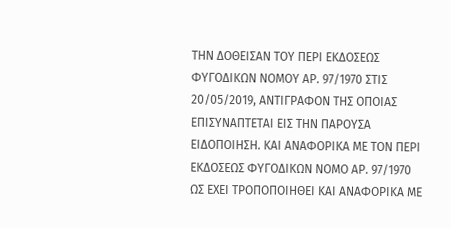ΤΗΝ ΔΟΘΕΙΣΑΝ ΤΟΥ ΠΕΡΙ ΕΚΔΟΣΕΩΣ ΦΥΓΟΔΙΚΩΝ ΝΟΜΟΥ ΑΡ. 97/1970 ΣΤΙΣ 20/05/2019, ΑΝΤΙΓΡΑΦΟΝ ΤΗΣ ΟΠΟΙΑΣ ΕΠΙΣΥΝΑΠΤΕΤΑΙ ΕΙΣ ΤΗΝ ΠΑΡΟΥΣΑ ΕΙΔΟΠΟΙΗΣΗ. ΚΑΙ ΑΝΑΦΟΡΙΚΑ ΜΕ ΤΟΝ ΠΕΡΙ ΕΚΔΟΣΕΩΣ ΦΥΓΟΔΙΚΩΝ ΝΟΜΟ ΑΡ. 97/1970 ΩΣ ΕΧΕΙ ΤΡΟΠΟΠΟΙΗΘΕΙ ΚΑΙ ΑΝΑΦΟΡΙΚΑ ΜΕ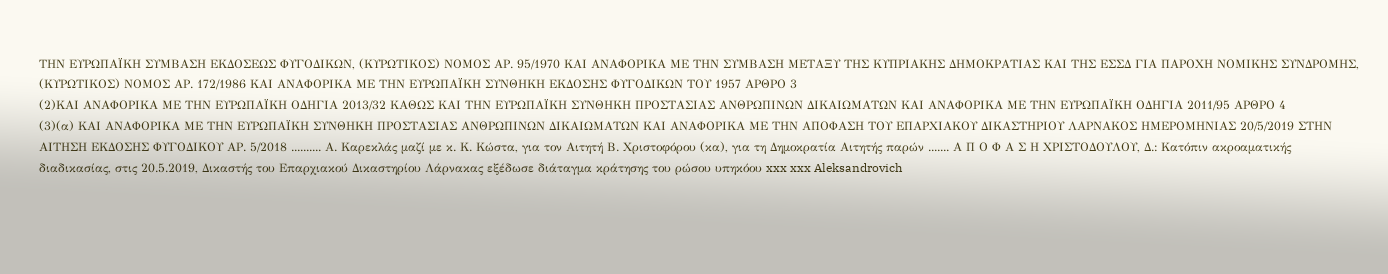ΤΗΝ ΕΥΡΩΠΑΪΚΗ ΣΥΜΒΑΣΗ ΕΚΔΟΣΕΩΣ ΦΥΓΟΔΙΚΩΝ, (ΚΥΡΩΤΙΚΟΣ) ΝΟΜΟΣ ΑΡ. 95/1970 ΚΑΙ ΑΝΑΦΟΡΙΚΑ ΜΕ ΤΗΝ ΣΥΜΒΑΣΗ ΜΕΤΑΞΥ ΤΗΣ ΚΥΠΡΙΑΚΗΣ ΔΗΜΟΚΡΑΤΙΑΣ ΚΑΙ ΤΗΣ ΕΣΣΔ ΓΙΑ ΠΑΡΟΧΗ ΝΟΜΙΚΗΣ ΣΥΝΔΡΟΜΗΣ, (ΚΥΡΩΤΙΚΟΣ) ΝΟΜΟΣ ΑΡ. 172/1986 ΚΑΙ ΑΝΑΦΟΡΙΚΑ ΜΕ ΤΗΝ ΕΥΡΩΠΑΪΚΗ ΣΥΝΘΗΚΗ ΕΚΔΟΣΗΣ ΦΥΓΟΔΙΚΩΝ ΤΟΥ 1957 ΑΡΘΡΟ 3
(2)ΚΑΙ ΑΝΑΦΟΡΙΚΑ ΜΕ ΤΗΝ ΕΥΡΩΠΑΪΚΗ ΟΔΗΓΙΑ 2013/32 ΚΑΘΩΣ ΚΑΙ ΤΗΝ ΕΥΡΩΠΑΪΚΗ ΣΥΝΘΗΚΗ ΠΡΟΣΤΑΣΙΑΣ ΑΝΘΡΩΠΙΝΩΝ ΔΙΚΑΙΩΜΑΤΩΝ ΚΑΙ ΑΝΑΦΟΡΙΚΑ ΜΕ ΤΗΝ ΕΥΡΩΠΑΪΚΗ ΟΔΗΓΙΑ 2011/95 ΑΡΘΡΟ 4
(3)(α) ΚΑΙ ΑΝΑΦΟΡΙΚΑ ΜΕ ΤΗΝ ΕΥΡΩΠΑΪΚΗ ΣΥΝΘΗΚΗ ΠΡΟΣΤΑΣΙΑΣ ΑΝΘΡΩΠΙΝΩΝ ΔΙΚΑΙΩΜΑΤΩΝ ΚΑΙ ΑΝΑΦΟΡΙΚΑ ΜΕ ΤΗΝ ΑΠΟΦΑΣΗ ΤΟΥ ΕΠΑΡΧΙΑΚΟΥ ΔΙΚΑΣΤΗΡΙΟΥ ΛΑΡΝΑΚΟΣ ΗΜΕΡΟΜΗΝΙΑΣ 20/5/2019 ΣΤΗΝ ΑΙΤΗΣΗ ΕΚΔΟΣΗΣ ΦΥΓΟΔΙΚΟΥ ΑΡ. 5/2018 .......... Α. Καρεκλάς μαζί με κ. Κ. Κώστα, για τον Αιτητή Β. Χριστοφόρου (κα), για τη Δημοκρατία Αιτητής παρών ....... Α Π Ο Φ Α Σ Η ΧΡΙΣΤΟΔΟΥΛΟΥ, Δ.: Κατόπιν ακροαματικής διαδικασίας, στις 20.5.2019, Δικαστής του Επαρχιακού Δικαστηρίου Λάρνακας εξέδωσε διάταγμα κράτησης του ρώσου υπηκόου xxx xxx Aleksandrovich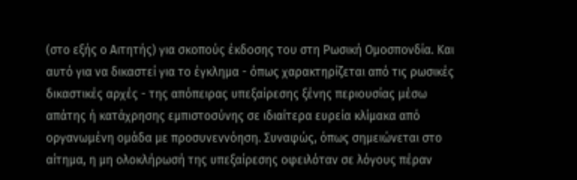(στο εξής ο Αιτητής) για σκοπούς έκδοσης του στη Ρωσική Ομοσπονδία. Και αυτό για να δικαστεί για το έγκλημα - όπως χαρακτηρίζεται από τις ρωσικές δικαστικές αρχές - της απόπειρας υπεξαίρεσης ξένης περιουσίας μέσω απάτης ή κατάχρησης εμπιστοσύνης σε ιδιαίτερα ευρεία κλίμακα από οργανωμένη ομάδα με προσυνεννόηση. Συναφώς, όπως σημειώνεται στο αίτημα, η μη ολοκλήρωσή της υπεξαίρεσης οφειλόταν σε λόγους πέραν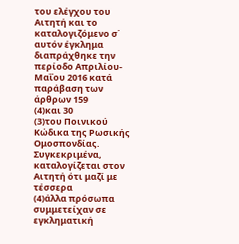του ελέγχου του Αιτητή και το καταλογιζόμενο σ΄ αυτόν έγκλημα διαπράχθηκε την περίοδο Απριλίου-Μαΐου 2016 κατά παράβαση των άρθρων 159
(4)και 30
(3)του Ποινικού Κώδικα της Ρωσικής Ομοσπονδίας. Συγκεκριμένα, καταλογίζεται στον Αιτητή ότι μαζί με τέσσερα
(4)άλλα πρόσωπα συμμετείχαν σε εγκληματική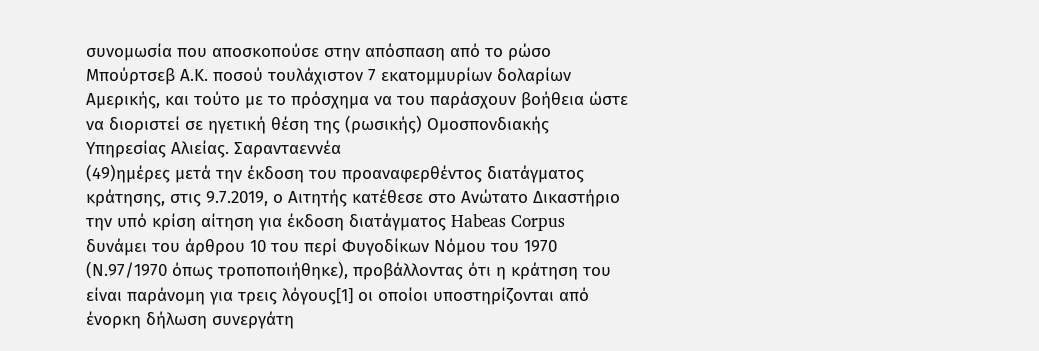συνομωσία που αποσκοπούσε στην απόσπαση από το ρώσο Μπούρτσεβ Α.Κ. ποσού τουλάχιστον 7 εκατομμυρίων δολαρίων Αμερικής, και τούτο με το πρόσχημα να του παράσχουν βοήθεια ώστε να διοριστεί σε ηγετική θέση της (ρωσικής) Ομοσπονδιακής Υπηρεσίας Αλιείας. Σαρανταεννέα
(49)ημέρες μετά την έκδοση του προαναφερθέντος διατάγματος κράτησης, στις 9.7.2019, ο Αιτητής κατέθεσε στο Ανώτατο Δικαστήριο την υπό κρίση αίτηση για έκδοση διατάγματος Habeas Corpus δυνάμει του άρθρου 10 του περί Φυγοδίκων Νόμου του 1970 (Ν.97/1970 όπως τροποποιήθηκε), προβάλλοντας ότι η κράτηση του είναι παράνομη για τρεις λόγους[1] οι οποίοι υποστηρίζονται από ένορκη δήλωση συνεργάτη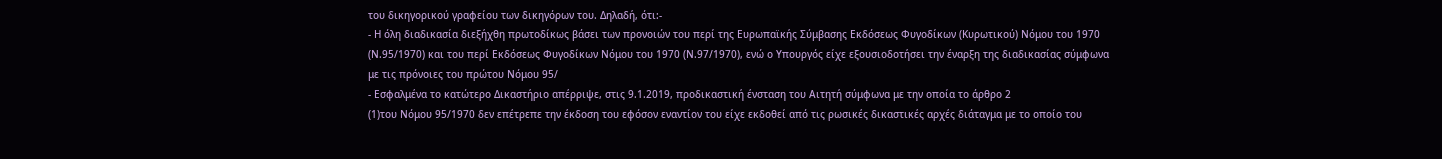του δικηγορικού γραφείου των δικηγόρων του. Δηλαδή, ότι:-
- Η όλη διαδικασία διεξήχθη πρωτοδίκως βάσει των προνοιών του περί της Ευρωπαϊκής Σύμβασης Εκδόσεως Φυγοδίκων (Κυρωτικού) Νόμου του 1970 (Ν.95/1970) και του περί Εκδόσεως Φυγοδίκων Νόμου του 1970 (Ν.97/1970), ενώ ο Υπουργός είχε εξουσιοδοτήσει την έναρξη της διαδικασίας σύμφωνα με τις πρόνοιες του πρώτου Νόμου 95/
- Εσφαλμένα το κατώτερο Δικαστήριο απέρριψε, στις 9.1.2019, προδικαστική ένσταση του Αιτητή σύμφωνα με την οποία το άρθρο 2
(1)του Νόμου 95/1970 δεν επέτρεπε την έκδοση του εφόσον εναντίον του είχε εκδοθεί από τις ρωσικές δικαστικές αρχές διάταγμα με το οποίο του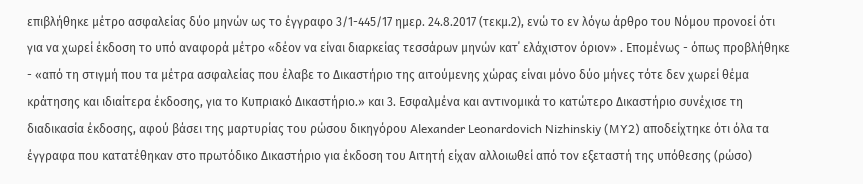επιβλήθηκε μέτρο ασφαλείας δύο μηνών ως το έγγραφο 3/1-445/17 ημερ. 24.8.2017 (τεκμ.2), ενώ το εν λόγω άρθρο του Νόμου προνοεί ότι για να χωρεί έκδοση το υπό αναφορά μέτρο «δέον να είναι διαρκείας τεσσάρων μηνών κατ΄ ελάχιστον όριον» . Επομένως - όπως προβλήθηκε - «από τη στιγμή που τα μέτρα ασφαλείας που έλαβε το Δικαστήριο της αιτούμενης χώρας είναι μόνο δύο μήνες τότε δεν χωρεί θέμα κράτησης και ιδιαίτερα έκδοσης, για το Κυπριακό Δικαστήριο.» και 3. Εσφαλμένα και αντινομικά το κατώτερο Δικαστήριο συνέχισε τη διαδικασία έκδοσης, αφού βάσει της μαρτυρίας του ρώσου δικηγόρου Alexander Leonardovich Nizhinskiy (MY2) αποδείχτηκε ότι όλα τα έγγραφα που κατατέθηκαν στο πρωτόδικο Δικαστήριο για έκδοση του Αιτητή είχαν αλλοιωθεί από τον εξεταστή της υπόθεσης (ρώσο)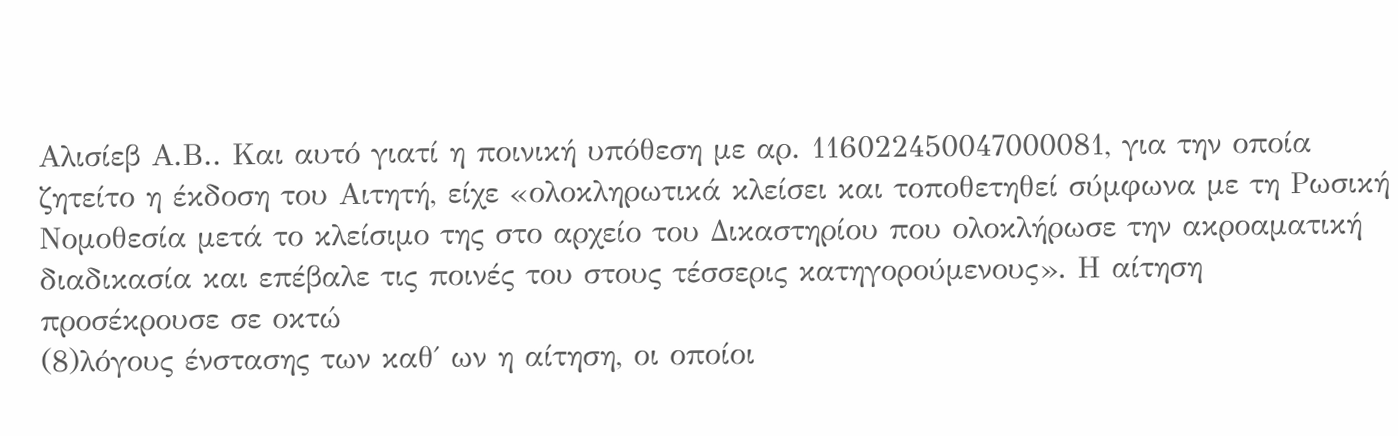Αλισίεβ Α.Β.. Και αυτό γιατί η ποινική υπόθεση με αρ. 116022450047000081, για την οποία ζητείτο η έκδοση του Αιτητή, είχε «ολοκληρωτικά κλείσει και τοποθετηθεί σύμφωνα με τη Ρωσική Νομοθεσία μετά το κλείσιμο της στο αρχείο του Δικαστηρίου που ολοκλήρωσε την ακροαματική διαδικασία και επέβαλε τις ποινές του στους τέσσερις κατηγορούμενους». Η αίτηση προσέκρουσε σε οκτώ
(8)λόγους ένστασης των καθ΄ ων η αίτηση, οι οποίοι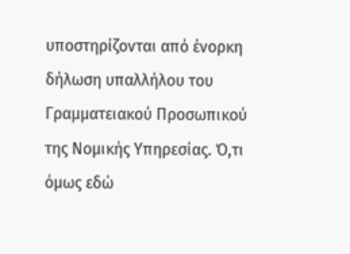υποστηρίζονται από ένορκη δήλωση υπαλλήλου του Γραμματειακού Προσωπικού της Νομικής Υπηρεσίας. Ό,τι όμως εδώ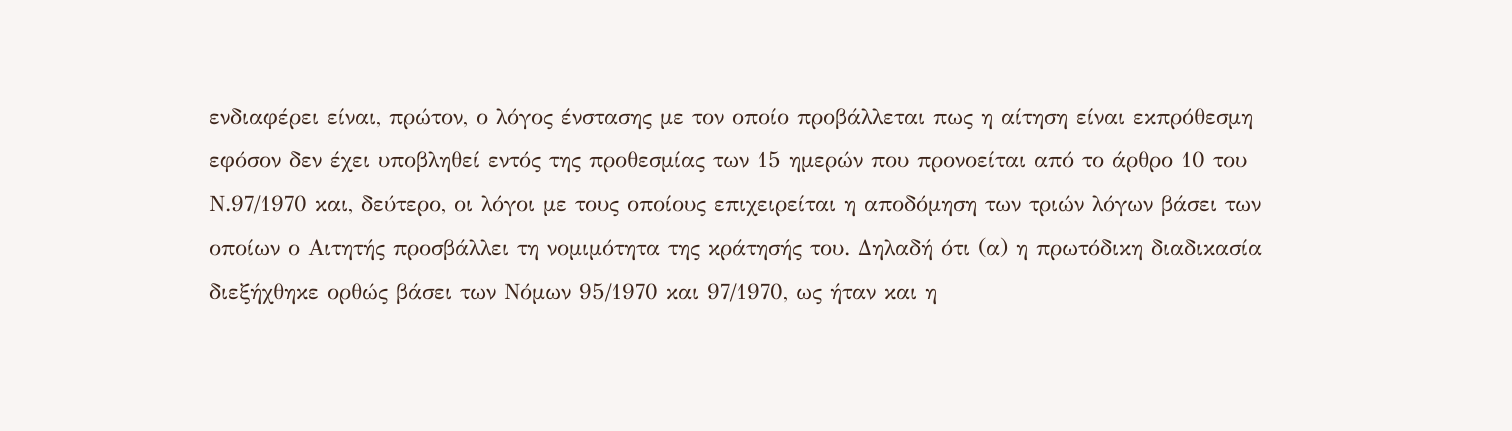ενδιαφέρει είναι, πρώτον, ο λόγος ένστασης με τον οποίο προβάλλεται πως η αίτηση είναι εκπρόθεσμη εφόσον δεν έχει υποβληθεί εντός της προθεσμίας των 15 ημερών που προνοείται από το άρθρο 10 του Ν.97/1970 και, δεύτερο, οι λόγοι με τους οποίους επιχειρείται η αποδόμηση των τριών λόγων βάσει των οποίων ο Αιτητής προσβάλλει τη νομιμότητα της κράτησής του. Δηλαδή ότι (α) η πρωτόδικη διαδικασία διεξήχθηκε ορθώς βάσει των Νόμων 95/1970 και 97/1970, ως ήταν και η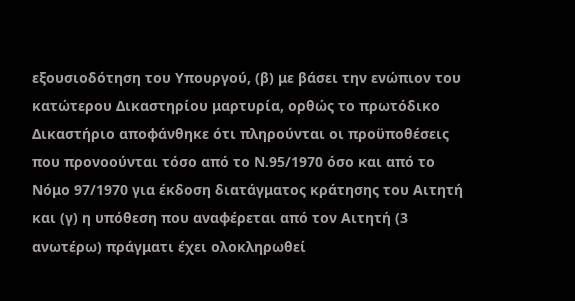εξουσιοδότηση του Υπουργού, (β) με βάσει την ενώπιον του κατώτερου Δικαστηρίου μαρτυρία, ορθώς το πρωτόδικο Δικαστήριο αποφάνθηκε ότι πληρούνται οι προϋποθέσεις που προνοούνται τόσο από το Ν.95/1970 όσο και από το Νόμο 97/1970 για έκδοση διατάγματος κράτησης του Αιτητή και (γ) η υπόθεση που αναφέρεται από τον Αιτητή (3 ανωτέρω) πράγματι έχει ολοκληρωθεί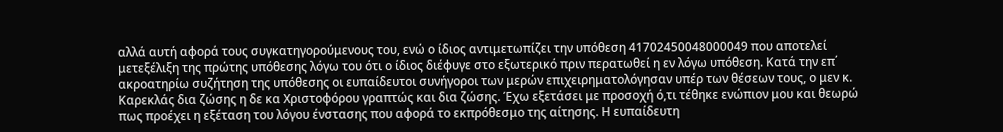αλλά αυτή αφορά τους συγκατηγορούμενους του, ενώ ο ίδιος αντιμετωπίζει την υπόθεση 41702450048000049 που αποτελεί μετεξέλιξη της πρώτης υπόθεσης λόγω του ότι ο ίδιος διέφυγε στο εξωτερικό πριν περατωθεί η εν λόγω υπόθεση. Κατά την επ΄ ακροατηρίω συζήτηση της υπόθεσης οι ευπαίδευτοι συνήγοροι των μερών επιχειρηματολόγησαν υπέρ των θέσεων τους, ο μεν κ. Καρεκλάς δια ζώσης η δε κα Χριστοφόρου γραπτώς και δια ζώσης. Έχω εξετάσει με προσοχή ό,τι τέθηκε ενώπιον μου και θεωρώ πως προέχει η εξέταση του λόγου ένστασης που αφορά το εκπρόθεσμο της αίτησης. Η ευπαίδευτη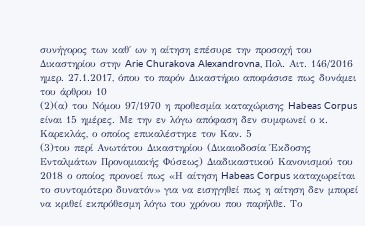συνήγορος των καθ΄ ων η αίτηση επέσυρε την προσοχή του Δικαστηρίου στην Arie Churakova Alexandrovna, Πολ. Αιτ. 146/2016 ημερ. 27.1.2017, όπου το παρόν Δικαστήριο αποφάσισε πως δυνάμει του άρθρου 10
(2)(α) του Νόμου 97/1970 η προθεσμία καταχώρισης Habeas Corpus είναι 15 ημέρες. Με την εν λόγω απόφαση δεν συμφωνεί ο κ. Καρεκλάς, ο οποίος επικαλέστηκε τον Καν. 5
(3)του περί Ανωτάτου Δικαστηρίου (Δικαιοδοσία Έκδοσης Ενταλμάτων Προνομιακής Φύσεως) Διαδικαστικού Κανονισμού του 2018 ο οποίος προνοεί πως «Η αίτηση Habeas Corpus καταχωρείται το συντομότερο δυνατόν» για να εισηγηθεί πως η αίτηση δεν μπορεί να κριθεί εκπρόθεσμη λόγω του χρόνου που παρήλθε. Το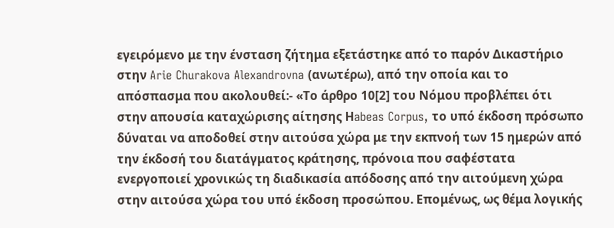εγειρόμενο με την ένσταση ζήτημα εξετάστηκε από το παρόν Δικαστήριο στην Arie Churakova Alexandrovna (ανωτέρω), από την οποία και το απόσπασμα που ακολουθεί:- «Το άρθρο 10[2] του Νόμου προβλέπει ότι στην απουσία καταχώρισης αίτησης Ηabeas Corpus, το υπό έκδοση πρόσωπο δύναται να αποδοθεί στην αιτούσα χώρα με την εκπνοή των 15 ημερών από την έκδοσή του διατάγματος κράτησης, πρόνοια που σαφέστατα ενεργοποιεί χρονικώς τη διαδικασία απόδοσης από την αιτούμενη χώρα στην αιτούσα χώρα του υπό έκδοση προσώπου. Επομένως, ως θέμα λογικής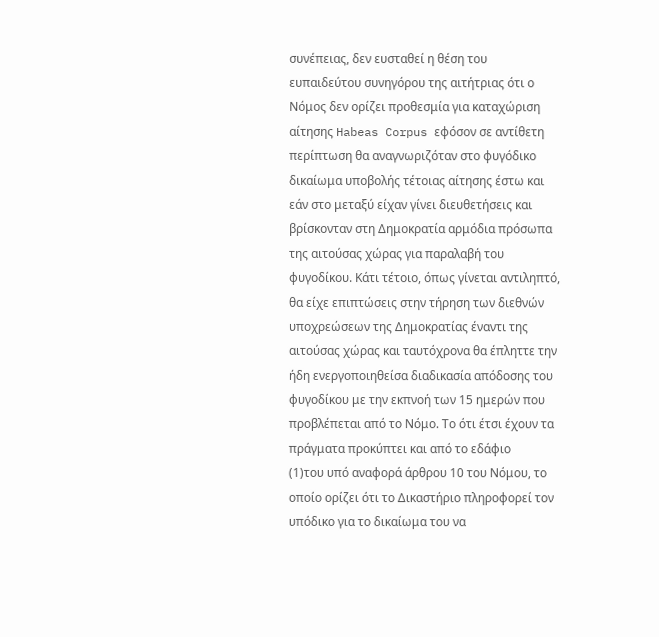συνέπειας, δεν ευσταθεί η θέση του ευπαιδεύτου συνηγόρου της αιτήτριας ότι ο Νόμος δεν ορίζει προθεσμία για καταχώριση αίτησης Habeas Corpus εφόσον σε αντίθετη περίπτωση θα αναγνωριζόταν στο φυγόδικο δικαίωμα υποβολής τέτοιας αίτησης έστω και εάν στο μεταξύ είχαν γίνει διευθετήσεις και βρίσκονταν στη Δημοκρατία αρμόδια πρόσωπα της αιτούσας χώρας για παραλαβή του φυγοδίκου. Κάτι τέτοιο, όπως γίνεται αντιληπτό, θα είχε επιπτώσεις στην τήρηση των διεθνών υποχρεώσεων της Δημοκρατίας έναντι της αιτούσας χώρας και ταυτόχρονα θα έπληττε την ήδη ενεργοποιηθείσα διαδικασία απόδοσης του φυγοδίκου με την εκπνοή των 15 ημερών που προβλέπεται από το Νόμο. Το ότι έτσι έχουν τα πράγματα προκύπτει και από το εδάφιο
(1)του υπό αναφορά άρθρου 10 του Νόμου, το οποίο ορίζει ότι το Δικαστήριο πληροφορεί τον υπόδικο για το δικαίωμα του να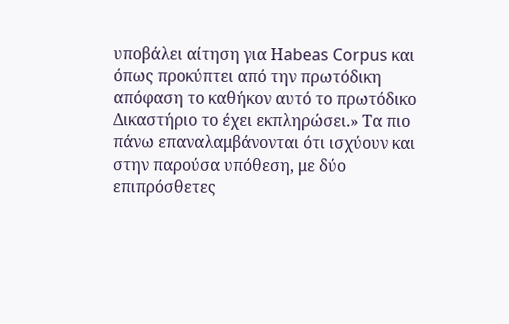υποβάλει αίτηση για Ηabeas Corpus και όπως προκύπτει από την πρωτόδικη απόφαση το καθήκον αυτό το πρωτόδικο Δικαστήριο το έχει εκπληρώσει.» Τα πιο πάνω επαναλαμβάνονται ότι ισχύουν και στην παρούσα υπόθεση, με δύο επιπρόσθετες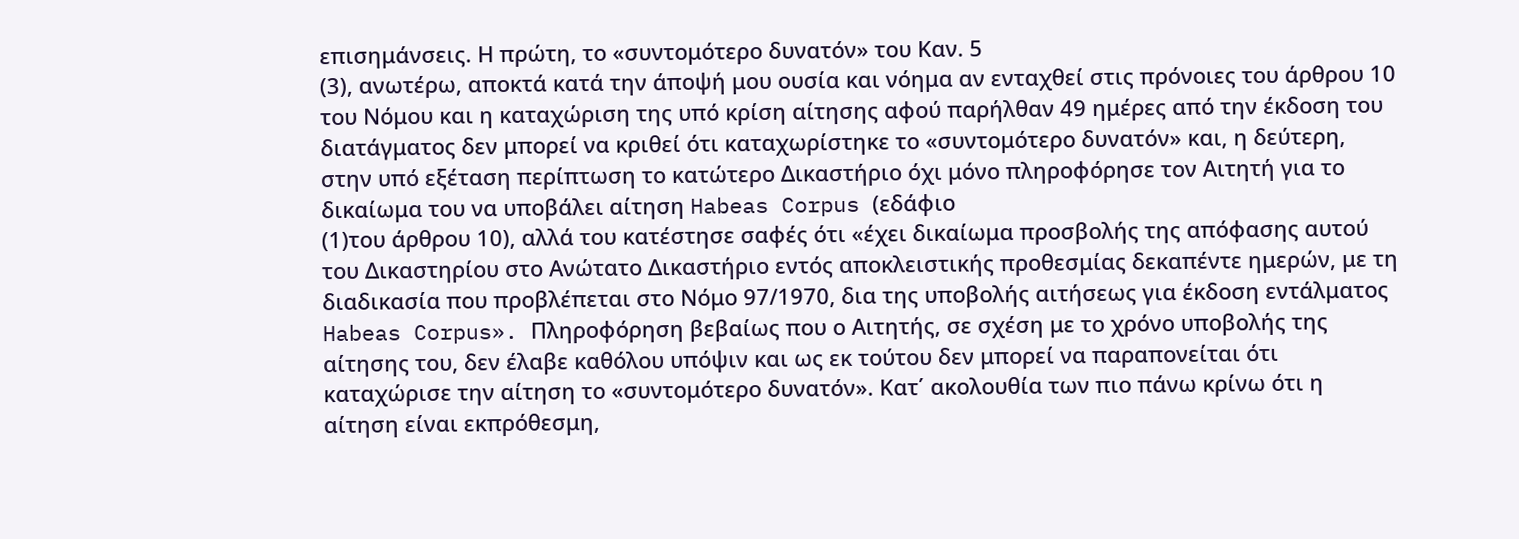επισημάνσεις. Η πρώτη, το «συντομότερο δυνατόν» του Καν. 5
(3), ανωτέρω, αποκτά κατά την άποψή μου ουσία και νόημα αν ενταχθεί στις πρόνοιες του άρθρου 10 του Νόμου και η καταχώριση της υπό κρίση αίτησης αφού παρήλθαν 49 ημέρες από την έκδοση του διατάγματος δεν μπορεί να κριθεί ότι καταχωρίστηκε το «συντομότερο δυνατόν» και, η δεύτερη, στην υπό εξέταση περίπτωση το κατώτερο Δικαστήριο όχι μόνο πληροφόρησε τον Αιτητή για το δικαίωμα του να υποβάλει αίτηση Habeas Corpus (εδάφιο
(1)του άρθρου 10), αλλά του κατέστησε σαφές ότι «έχει δικαίωμα προσβολής της απόφασης αυτού του Δικαστηρίου στο Ανώτατο Δικαστήριο εντός αποκλειστικής προθεσμίας δεκαπέντε ημερών, με τη διαδικασία που προβλέπεται στο Νόμο 97/1970, δια της υποβολής αιτήσεως για έκδοση εντάλματος Habeas Corpus». Πληροφόρηση βεβαίως που ο Αιτητής, σε σχέση με το χρόνο υποβολής της αίτησης του, δεν έλαβε καθόλου υπόψιν και ως εκ τούτου δεν μπορεί να παραπονείται ότι καταχώρισε την αίτηση το «συντομότερο δυνατόν». Κατ΄ ακολουθία των πιο πάνω κρίνω ότι η αίτηση είναι εκπρόθεσμη,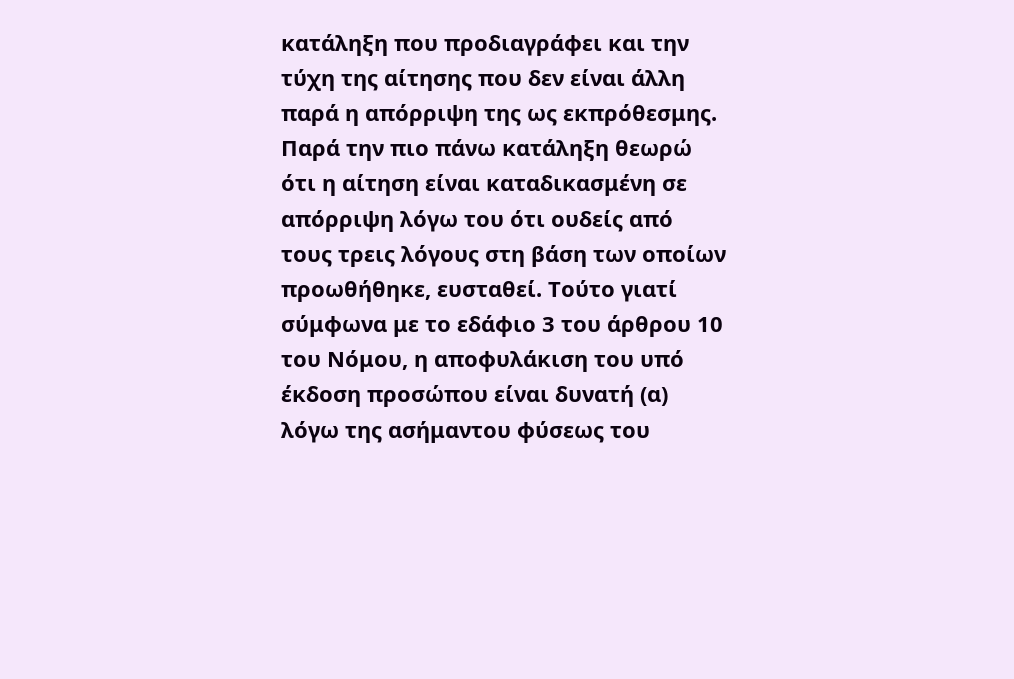κατάληξη που προδιαγράφει και την τύχη της αίτησης που δεν είναι άλλη παρά η απόρριψη της ως εκπρόθεσμης. Παρά την πιο πάνω κατάληξη θεωρώ ότι η αίτηση είναι καταδικασμένη σε απόρριψη λόγω του ότι ουδείς από τους τρεις λόγους στη βάση των οποίων προωθήθηκε, ευσταθεί. Τούτο γιατί σύμφωνα με το εδάφιο 3 του άρθρου 10 του Νόμου, η αποφυλάκιση του υπό έκδοση προσώπου είναι δυνατή (α) λόγω της ασήμαντου φύσεως του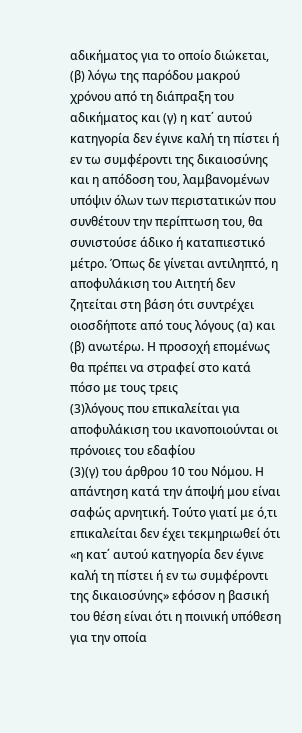αδικήματος για το οποίο διώκεται, (β) λόγω της παρόδου μακρού χρόνου από τη διάπραξη του αδικήματος και (γ) η κατ΄ αυτού κατηγορία δεν έγινε καλή τη πίστει ή εν τω συμφέροντι της δικαιοσύνης και η απόδοση του, λαμβανομένων υπόψιν όλων των περιστατικών που συνθέτουν την περίπτωση του, θα συνιστούσε άδικο ή καταπιεστικό μέτρο. Όπως δε γίνεται αντιληπτό, η αποφυλάκιση του Αιτητή δεν ζητείται στη βάση ότι συντρέχει οιοσδήποτε από τους λόγους (α) και (β) ανωτέρω. Η προσοχή επομένως θα πρέπει να στραφεί στο κατά πόσο με τους τρεις
(3)λόγους που επικαλείται για αποφυλάκιση του ικανοποιούνται οι πρόνοιες του εδαφίου
(3)(γ) του άρθρου 10 του Νόμου. Η απάντηση κατά την άποψή μου είναι σαφώς αρνητική. Τούτο γιατί με ό,τι επικαλείται δεν έχει τεκμηριωθεί ότι «η κατ΄ αυτού κατηγορία δεν έγινε καλή τη πίστει ή εν τω συμφέροντι της δικαιοσύνης» εφόσον η βασική του θέση είναι ότι η ποινική υπόθεση για την οποία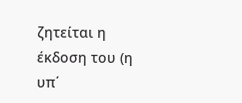ζητείται η έκδοση του (η υπ΄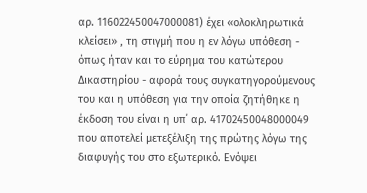αρ. 116022450047000081) έχει «ολοκληρωτικά κλείσει» , τη στιγμή που η εν λόγω υπόθεση - όπως ήταν και το εύρημα του κατώτερου Δικαστηρίου - αφορά τους συγκατηγορούμενους του και η υπόθεση για την οποία ζητήθηκε η έκδοση του είναι η υπ΄ αρ. 41702450048000049 που αποτελεί μετεξέλιξη της πρώτης λόγω της διαφυγής του στο εξωτερικό. Ενόψει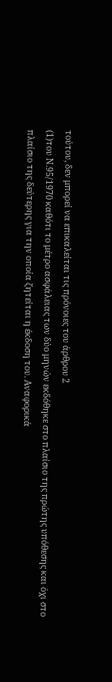τούτου, δεν μπορεί να επικαλείται τις πρόνοιες του άρθρου 2
(1)του Ν.95/1970 καθότι το μέτρο ασφάλειας των δύο μηνών εκδόθηκε στο πλαίσιο της πρώτης υπόθεσης και όχι στο πλαίσιο της δεύτερης για την οποία ζητείται η έκδοση του. Αναφορικά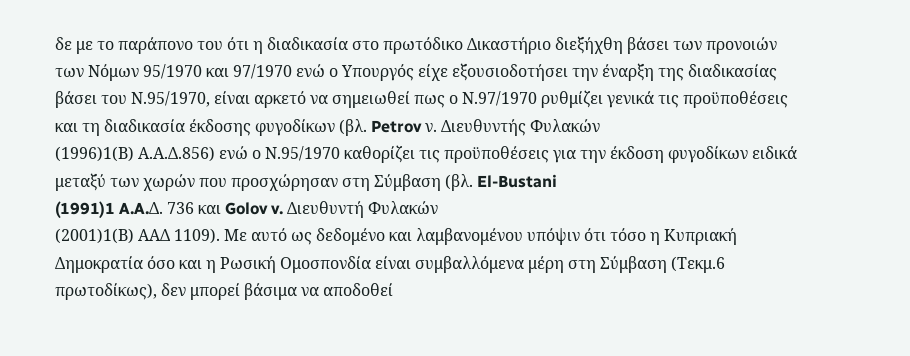δε με το παράπονο του ότι η διαδικασία στο πρωτόδικο Δικαστήριο διεξήχθη βάσει των προνοιών των Νόμων 95/1970 και 97/1970 ενώ ο Υπουργός είχε εξουσιοδοτήσει την έναρξη της διαδικασίας βάσει του Ν.95/1970, είναι αρκετό να σημειωθεί πως ο Ν.97/1970 ρυθμίζει γενικά τις προϋποθέσεις και τη διαδικασία έκδοσης φυγοδίκων (βλ. Petrov ν. Διευθυντής Φυλακών
(1996)1(Β) Α.Α.Δ.856) ενώ ο Ν.95/1970 καθορίζει τις προϋποθέσεις για την έκδοση φυγοδίκων ειδικά μεταξύ των χωρών που προσχώρησαν στη Σύμβαση (βλ. El-Bustani
(1991)1 A.A.Δ. 736 και Golov v. Διευθυντή Φυλακών
(2001)1(Β) ΑΑΔ 1109). Με αυτό ως δεδομένο και λαμβανομένου υπόψιν ότι τόσο η Κυπριακή Δημοκρατία όσο και η Ρωσική Ομοσπονδία είναι συμβαλλόμενα μέρη στη Σύμβαση (Τεκμ.6 πρωτοδίκως), δεν μπορεί βάσιμα να αποδοθεί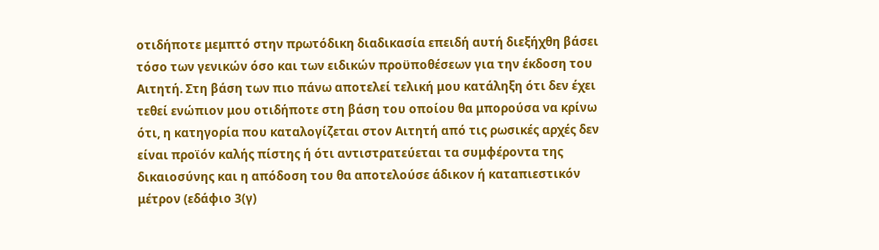οτιδήποτε μεμπτό στην πρωτόδικη διαδικασία επειδή αυτή διεξήχθη βάσει τόσο των γενικών όσο και των ειδικών προϋποθέσεων για την έκδοση του Αιτητή. Στη βάση των πιο πάνω αποτελεί τελική μου κατάληξη ότι δεν έχει τεθεί ενώπιον μου οτιδήποτε στη βάση του οποίου θα μπορούσα να κρίνω ότι, η κατηγορία που καταλογίζεται στον Αιτητή από τις ρωσικές αρχές δεν είναι προϊόν καλής πίστης ή ότι αντιστρατεύεται τα συμφέροντα της δικαιοσύνης και η απόδοση του θα αποτελούσε άδικον ή καταπιεστικόν μέτρον (εδάφιο 3(γ)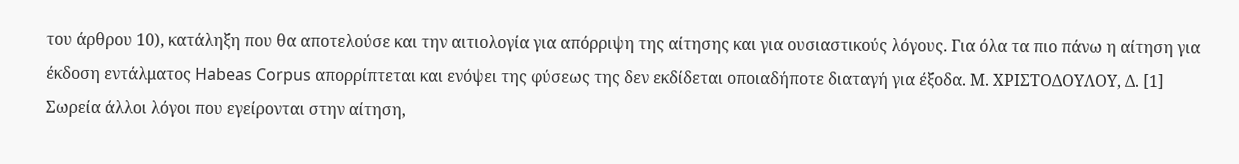του άρθρου 10), κατάληξη που θα αποτελούσε και την αιτιολογία για απόρριψη της αίτησης και για ουσιαστικούς λόγους. Για όλα τα πιο πάνω η αίτηση για έκδοση εντάλματος Habeas Corpus απορρίπτεται και ενόψει της φύσεως της δεν εκδίδεται οποιαδήποτε διαταγή για έξοδα. Μ. ΧΡΙΣΤΟΔΟΥΛΟΥ, Δ. [1] Σωρεία άλλοι λόγοι που εγείρονται στην αίτηση,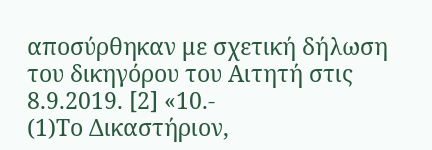αποσύρθηκαν με σχετική δήλωση του δικηγόρου του Αιτητή στις 8.9.2019. [2] «10.-
(1)Το Δικαστήριον,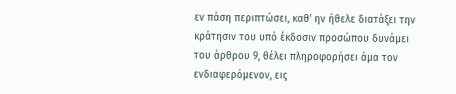εν πάση περιπτώσει, καθ' ην ήθελε διατάξει την κράτησιν του υπό έκδοσιν προσώπου δυνάμει του άρθρου 9, θέλει πληροφορήσει άμα τον ενδιαφερόμενον, εις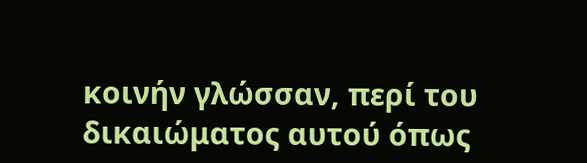κοινήν γλώσσαν, περί του δικαιώματος αυτού όπως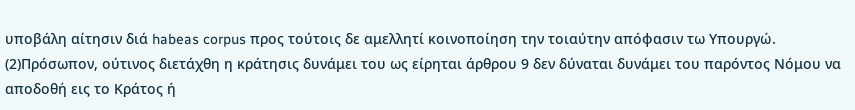υποβάλη αίτησιν διά habeas corpus προς τούτοις δε αμελλητί κοινοποίηση την τοιαύτην απόφασιν τω Υπουργώ.
(2)Πρόσωπον, ούτινος διετάχθη η κράτησις δυνάμει του ως είρηται άρθρου 9 δεν δύναται δυνάμει του παρόντος Νόμου να αποδοθή εις το Κράτος ή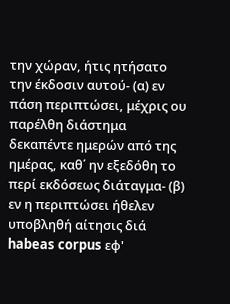την χώραν, ήτις ητήσατο την έκδοσιν αυτού- (α) εν πάση περιπτώσει, μέχρις ου παρέλθη διάστημα δεκαπέντε ημερών από της ημέρας, καθ΄ ην εξεδόθη το περί εκδόσεως διάταγμα- (β) εν η περιπτώσει ήθελεν υποβληθή αίτησις διά habeas corpus εφ'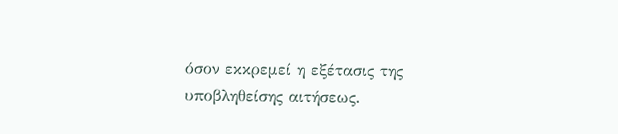όσον εκκρεμεί η εξέτασις της υποβληθείσης αιτήσεως.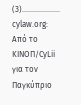(3)................... cylaw.org: Από το ΚΙΝOΠ/CyLii για τον Παγκύπριο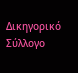Δικηγορικό Σύλλογο